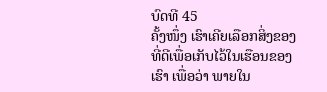ບົດທີ 45
ຄັ້ງໜຶ່ງ ເຮົາເຄີຍເລືອກສິ່ງຂອງທີ່ດີເພື່ອເກັບໄວ້ໃນເຮືອນຂອງເຮົາ ເພື່ອວ່າ ພາຍໃນ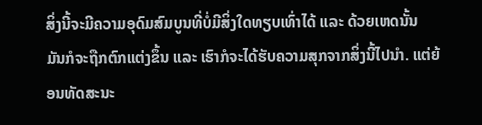ສິ່ງນີ້ຈະມີຄວາມອຸດົມສົມບູນທີ່ບໍ່ມີສິ່ງໃດທຽບເທົ່າໄດ້ ແລະ ດ້ວຍເຫດນັ້ນ ມັນກໍຈະຖືກຕົກແຕ່ງຂຶ້ນ ແລະ ເຮົາກໍຈະໄດ້ຮັບຄວາມສຸກຈາກສິ່ງນີ້ໄປນໍາ. ແຕ່ຍ້ອນທັດສະນະ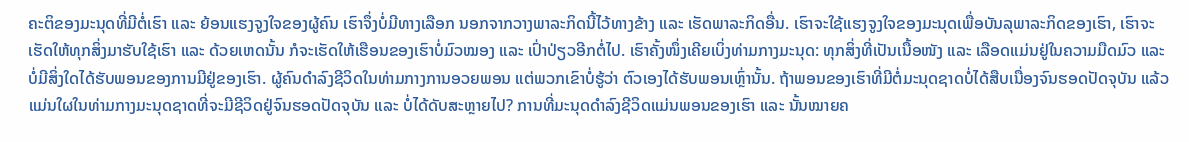ຄະຕິຂອງມະນຸດທີ່ມີຕໍ່ເຮົາ ແລະ ຍ້ອນແຮງຈູງໃຈຂອງຜູ້ຄົນ ເຮົາຈຶ່ງບໍ່ມີທາງເລືອກ ນອກຈາກວາງພາລະກິດນີ້ໄວ້ທາງຂ້າງ ແລະ ເຮັດພາລະກິດອື່ນ. ເຮົາຈະໃຊ້ແຮງຈູງໃຈຂອງມະນຸດເພື່ອບັນລຸພາລະກິດຂອງເຮົາ, ເຮົາຈະເຮັດໃຫ້ທຸກສິ່ງມາຮັບໃຊ້ເຮົາ ແລະ ດ້ວຍເຫດນັ້ນ ກໍຈະເຮັດໃຫ້ເຮືອນຂອງເຮົາບໍ່ມົວໝອງ ແລະ ເປົ່າປ່ຽວອີກຕໍ່ໄປ. ເຮົາຄັ້ງໜຶ່ງເຄີຍເບິ່ງທ່າມກາງມະນຸດ: ທຸກສິ່ງທີ່ເປັນເນື້ອໜັງ ແລະ ເລືອດແມ່ນຢູ່ໃນຄວາມມືດມົວ ແລະ ບໍ່ມີສິ່ງໃດໄດ້ຮັບພອນຂອງການມີຢູ່ຂອງເຮົາ. ຜູ້ຄົນດໍາລົງຊີວິດໃນທ່າມກາງການອວຍພອນ ແຕ່ພວກເຂົາບໍ່ຮູ້ວ່າ ຕົວເອງໄດ້ຮັບພອນເຫຼົ່ານັ້ນ. ຖ້າພອນຂອງເຮົາທີ່ມີຕໍ່ມະນຸດຊາດບໍ່ໄດ້ສືບເນື່ອງຈົນຮອດປັດຈຸບັນ ແລ້ວແມ່ນໃຜໃນທ່າມກາງມະນຸດຊາດທີ່ຈະມີຊີວິດຢູ່ຈົນຮອດປັດຈຸບັນ ແລະ ບໍ່ໄດ້ດັບສະຫຼາຍໄປ? ການທີ່ມະນຸດດໍາລົງຊີວິດແມ່ນພອນຂອງເຮົາ ແລະ ນັ້ນໝາຍຄ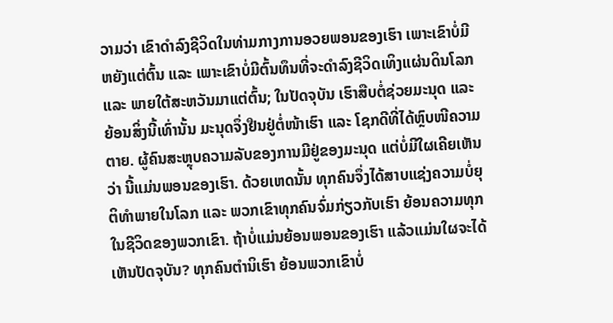ວາມວ່າ ເຂົາດໍາລົງຊີວິດໃນທ່າມກາງການອວຍພອນຂອງເຮົາ ເພາະເຂົາບໍ່ມີຫຍັງແຕ່ຕົ້ນ ແລະ ເພາະເຂົາບໍ່ມີຕົ້ນທຶນທີ່ຈະດໍາລົງຊີວິດເທິງແຜ່ນດິນໂລກ ແລະ ພາຍໃຕ້ສະຫວັນມາແຕ່ຕົ້ນ; ໃນປັດຈຸບັນ ເຮົາສືບຕໍ່ຊ່ວຍມະນຸດ ແລະ ຍ້ອນສິ່ງນີ້ເທົ່ານັ້ນ ມະນຸດຈຶ່ງຢືນຢູ່ຕໍ່ໜ້າເຮົາ ແລະ ໂຊກດີທີ່ໄດ້ຫຼົບໜີຄວາມຕາຍ. ຜູ້ຄົນສະຫຼຸບຄວາມລັບຂອງການມີຢູ່ຂອງມະນຸດ ແຕ່ບໍ່ມີໃຜເຄີຍເຫັນວ່າ ນີ້ແມ່ນພອນຂອງເຮົາ. ດ້ວຍເຫດນັ້ນ ທຸກຄົນຈຶ່ງໄດ້ສາບແຊ່ງຄວາມບໍ່ຍຸຕິທໍາພາຍໃນໂລກ ແລະ ພວກເຂົາທຸກຄົນຈົ່ມກ່ຽວກັບເຮົາ ຍ້ອນຄວາມທຸກໃນຊີວິດຂອງພວກເຂົາ. ຖ້າບໍ່ແມ່ນຍ້ອນພອນຂອງເຮົາ ແລ້ວແມ່ນໃຜຈະໄດ້ເຫັນປັດຈຸບັນ? ທຸກຄົນຕໍານິເຮົາ ຍ້ອນພວກເຂົາບໍ່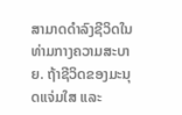ສາມາດດໍາລົງຊີວິດໃນທ່າມກາງຄວາມສະບາຍ. ຖ້າຊີວິດຂອງມະນຸດແຈ່ມໃສ ແລະ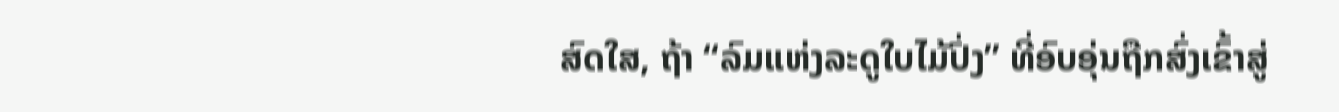ສົດໃສ, ຖ້າ “ລົມແຫ່ງລະດູໃບໄມ້ປົ່ງ” ທີ່ອົບອຸ່ນຖືກສົ່ງເຂົ້າສູ່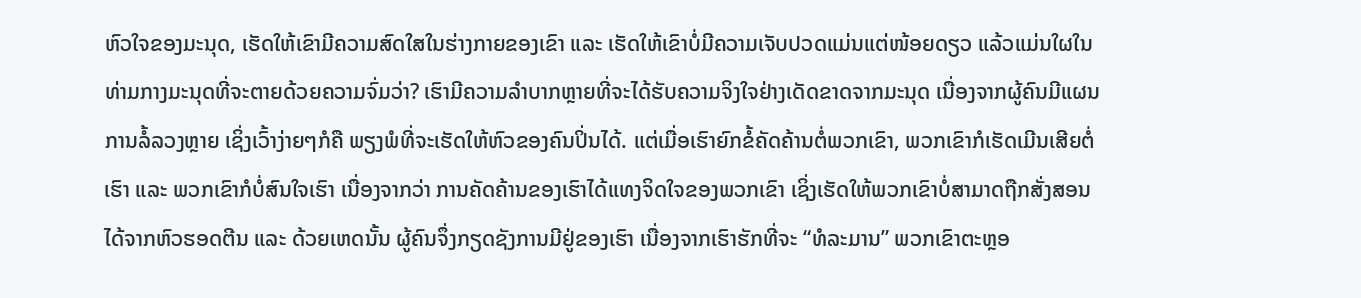ຫົວໃຈຂອງມະນຸດ, ເຮັດໃຫ້ເຂົາມີຄວາມສົດໃສໃນຮ່າງກາຍຂອງເຂົາ ແລະ ເຮັດໃຫ້ເຂົາບໍ່ມີຄວາມເຈັບປວດແມ່ນແຕ່ໜ້ອຍດຽວ ແລ້ວແມ່ນໃຜໃນທ່າມກາງມະນຸດທີ່ຈະຕາຍດ້ວຍຄວາມຈົ່ມວ່າ? ເຮົາມີຄວາມລໍາບາກຫຼາຍທີ່ຈະໄດ້ຮັບຄວາມຈິງໃຈຢ່າງເດັດຂາດຈາກມະນຸດ ເນື່ອງຈາກຜູ້ຄົນມີແຜນການລໍ້ລວງຫຼາຍ ເຊິ່ງເວົ້າງ່າຍໆກໍຄື ພຽງພໍທີ່ຈະເຮັດໃຫ້ຫົວຂອງຄົນປິ່ນໄດ້. ແຕ່ເມື່ອເຮົາຍົກຂໍ້ຄັດຄ້ານຕໍ່ພວກເຂົາ, ພວກເຂົາກໍເຮັດເມີນເສີຍຕໍ່ເຮົາ ແລະ ພວກເຂົາກໍບໍ່ສົນໃຈເຮົາ ເນື່ອງຈາກວ່າ ການຄັດຄ້ານຂອງເຮົາໄດ້ແທງຈິດໃຈຂອງພວກເຂົາ ເຊິ່ງເຮັດໃຫ້ພວກເຂົາບໍ່ສາມາດຖືກສັ່ງສອນໄດ້ຈາກຫົວຮອດຕີນ ແລະ ດ້ວຍເຫດນັ້ນ ຜູ້ຄົນຈຶ່ງກຽດຊັງການມີຢູ່ຂອງເຮົາ ເນື່ອງຈາກເຮົາຮັກທີ່ຈະ “ທໍລະມານ” ພວກເຂົາຕະຫຼອ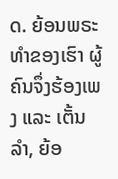ດ. ຍ້ອນພຣະທໍາຂອງເຮົາ ຜູ້ຄົນຈຶ່ງຮ້ອງເພງ ແລະ ເຕັ້ນລໍາ, ຍ້ອ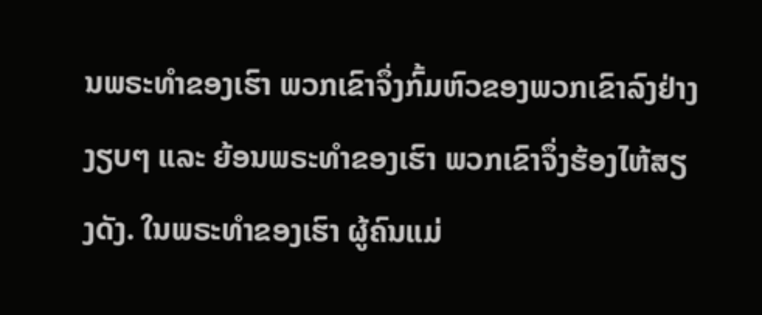ນພຣະທໍາຂອງເຮົາ ພວກເຂົາຈຶ່ງກົ້ມຫົວຂອງພວກເຂົາລົງຢ່າງງຽບໆ ແລະ ຍ້ອນພຣະທໍາຂອງເຮົາ ພວກເຂົາຈຶ່ງຮ້ອງໄຫ້ສຽງດັງ. ໃນພຣະທໍາຂອງເຮົາ ຜູ້ຄົນແມ່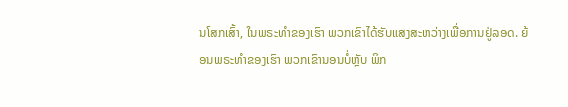ນໂສກເສົ້າ, ໃນພຣະທໍາຂອງເຮົາ ພວກເຂົາໄດ້ຮັບແສງສະຫວ່າງເພື່ອການຢູ່ລອດ. ຍ້ອນພຣະທໍາຂອງເຮົາ ພວກເຂົານອນບໍ່ຫຼັບ ພິກ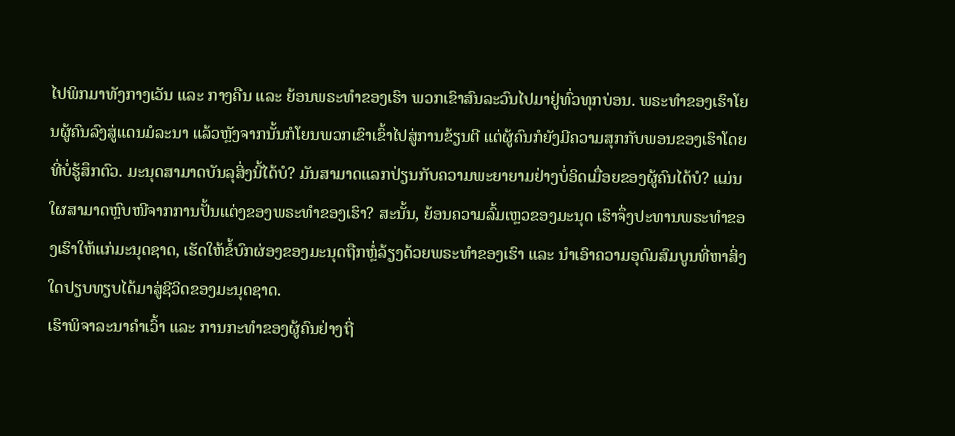ໄປພິກມາທັງກາງເວັນ ແລະ ກາງຄືນ ແລະ ຍ້ອນພຣະທໍາຂອງເຮົາ ພວກເຂົາສົນລະວົນໄປມາຢູ່ທົ່ວທຸກບ່ອນ. ພຣະທໍາຂອງເຮົາໂຍນຜູ້ຄົນລົງສູ່ແດນມໍລະນາ ແລ້ວຫຼັງຈາກນັ້ນກໍໂຍນພວກເຂົາເຂົ້າໄປສູ່ການຂ້ຽນຕີ ແຕ່ຜູ້ຄົນກໍຍັງມີຄວາມສຸກກັບພອນຂອງເຮົາໂດຍທີ່ບໍ່ຮູ້ສຶກຕົວ. ມະນຸດສາມາດບັນລຸສິ່ງນີ້ໄດ້ບໍ? ມັນສາມາດແລກປ່ຽນກັບຄວາມພະຍາຍາມຢ່າງບໍ່ອິດເມື່ອຍຂອງຜູ້ຄົນໄດ້ບໍ? ແມ່ນໃຜສາມາດຫຼົບໜີຈາກການປັ້ນແຕ່ງຂອງພຣະທໍາຂອງເຮົາ? ສະນັ້ນ, ຍ້ອນຄວາມລົ້ມເຫຼວຂອງມະນຸດ ເຮົາຈຶ່ງປະທານພຣະທໍາຂອງເຮົາໃຫ້ແກ່ມະນຸດຊາດ, ເຮັດໃຫ້ຂໍ້ບົກຜ່ອງຂອງມະນຸດຖືກຫຼໍ່ລ້ຽງດ້ວຍພຣະທໍາຂອງເຮົາ ແລະ ນໍາເອົາຄວາມອຸດົມສົມບູນທີ່ຫາສິ່ງໃດປຽບທຽບໄດ້ມາສູ່ຊີວິດຂອງມະນຸດຊາດ.
ເຮົາພິຈາລະນາຄໍາເວົ້າ ແລະ ການກະທໍາຂອງຜູ້ຄົນຢ່າງຖີ່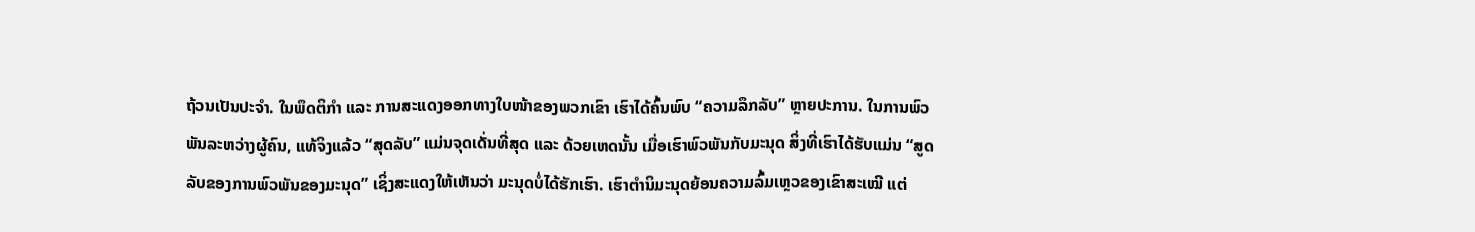ຖ້ວນເປັນປະຈໍາ. ໃນພຶດຕິກໍາ ແລະ ການສະແດງອອກທາງໃບໜ້າຂອງພວກເຂົາ ເຮົາໄດ້ຄົ້ນພົບ “ຄວາມລຶກລັບ” ຫຼາຍປະການ. ໃນການພົວພັນລະຫວ່າງຜູ້ຄົນ, ແທ້ຈິງແລ້ວ “ສຸດລັບ” ແມ່ນຈຸດເດັ່ນທີ່ສຸດ ແລະ ດ້ວຍເຫດນັ້ນ ເມື່ອເຮົາພົວພັນກັບມະນຸດ ສິ່ງທີ່ເຮົາໄດ້ຮັບແມ່ນ “ສູດລັບຂອງການພົວພັນຂອງມະນຸດ” ເຊິ່ງສະແດງໃຫ້ເຫັນວ່າ ມະນຸດບໍ່ໄດ້ຮັກເຮົາ. ເຮົາຕໍານິມະນຸດຍ້ອນຄວາມລົ້ມເຫຼວຂອງເຂົາສະເໝີ ແຕ່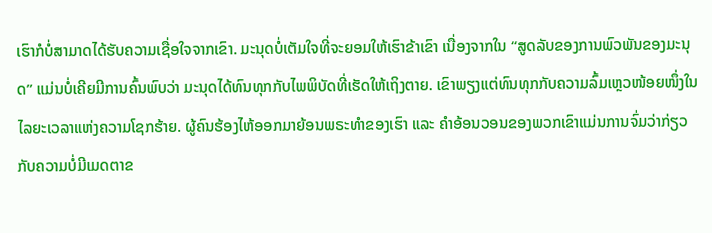ເຮົາກໍບໍ່ສາມາດໄດ້ຮັບຄວາມເຊື່ອໃຈຈາກເຂົາ. ມະນຸດບໍ່ເຕັມໃຈທີ່ຈະຍອມໃຫ້ເຮົາຂ້າເຂົາ ເນື່ອງຈາກໃນ “ສູດລັບຂອງການພົວພັນຂອງມະນຸດ” ແມ່ນບໍ່ເຄີຍມີການຄົ້ນພົບວ່າ ມະນຸດໄດ້ທົນທຸກກັບໄພພິບັດທີ່ເຮັດໃຫ້ເຖິງຕາຍ. ເຂົາພຽງແຕ່ທົນທຸກກັບຄວາມລົ້ມເຫຼວໜ້ອຍໜຶ່ງໃນໄລຍະເວລາແຫ່ງຄວາມໂຊກຮ້າຍ. ຜູ້ຄົນຮ້ອງໄຫ້ອອກມາຍ້ອນພຣະທໍາຂອງເຮົາ ແລະ ຄໍາອ້ອນວອນຂອງພວກເຂົາແມ່ນການຈົ່ມວ່າກ່ຽວກັບຄວາມບໍ່ມີເມດຕາຂ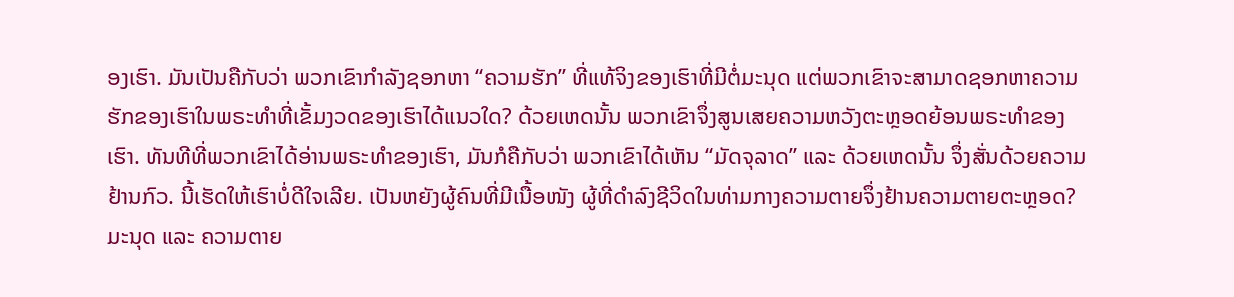ອງເຮົາ. ມັນເປັນຄືກັບວ່າ ພວກເຂົາກໍາລັງຊອກຫາ “ຄວາມຮັກ” ທີ່ແທ້ຈິງຂອງເຮົາທີ່ມີຕໍ່ມະນຸດ ແຕ່ພວກເຂົາຈະສາມາດຊອກຫາຄວາມຮັກຂອງເຮົາໃນພຣະທໍາທີ່ເຂັ້ມງວດຂອງເຮົາໄດ້ແນວໃດ? ດ້ວຍເຫດນັ້ນ ພວກເຂົາຈຶ່ງສູນເສຍຄວາມຫວັງຕະຫຼອດຍ້ອນພຣະທໍາຂອງເຮົາ. ທັນທີທີ່ພວກເຂົາໄດ້ອ່ານພຣະທໍາຂອງເຮົາ, ມັນກໍຄືກັບວ່າ ພວກເຂົາໄດ້ເຫັນ “ມັດຈຸລາດ” ແລະ ດ້ວຍເຫດນັ້ນ ຈຶ່ງສັ່ນດ້ວຍຄວາມຢ້ານກົວ. ນີ້ເຮັດໃຫ້ເຮົາບໍ່ດີໃຈເລີຍ. ເປັນຫຍັງຜູ້ຄົນທີ່ມີເນື້ອໜັງ ຜູ້ທີ່ດໍາລົງຊີວິດໃນທ່າມກາງຄວາມຕາຍຈຶ່ງຢ້ານຄວາມຕາຍຕະຫຼອດ? ມະນຸດ ແລະ ຄວາມຕາຍ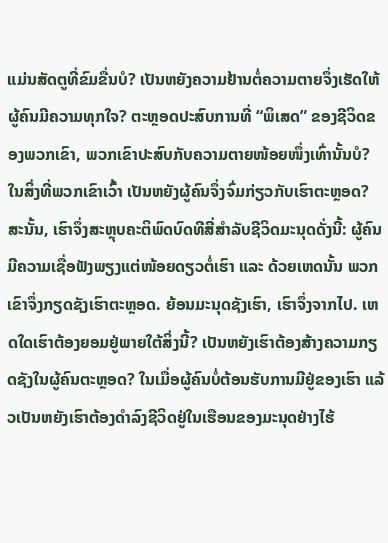ແມ່ນສັດຕູທີ່ຂົມຂື່ນບໍ? ເປັນຫຍັງຄວາມຢ້ານຕໍ່ຄວາມຕາຍຈຶ່ງເຮັດໃຫ້ຜູ້ຄົນມີຄວາມທຸກໃຈ? ຕະຫຼອດປະສົບການທີ່ “ພິເສດ” ຂອງຊີວິດຂອງພວກເຂົາ, ພວກເຂົາປະສົບກັບຄວາມຕາຍໜ້ອຍໜຶ່ງເທົ່ານັ້ນບໍ? ໃນສິ່ງທີ່ພວກເຂົາເວົ້າ ເປັນຫຍັງຜູ້ຄົນຈຶ່ງຈົ່ມກ່ຽວກັບເຮົາຕະຫຼອດ? ສະນັ້ນ, ເຮົາຈຶ່ງສະຫຼຸບຄະຕິພົດບົດທີສີ່ສໍາລັບຊີວິດມະນຸດດັ່ງນີ້: ຜູ້ຄົນມີຄວາມເຊື່ອຟັງພຽງແຕ່ໜ້ອຍດຽວຕໍ່ເຮົາ ແລະ ດ້ວຍເຫດນັ້ນ ພວກເຂົາຈຶ່ງກຽດຊັງເຮົາຕະຫຼອດ. ຍ້ອນມະນຸດຊັງເຮົາ, ເຮົາຈຶ່ງຈາກໄປ. ເຫດໃດເຮົາຕ້ອງຍອມຢູ່ພາຍໃຕ້ສິ່ງນີ້? ເປັນຫຍັງເຮົາຕ້ອງສ້າງຄວາມກຽດຊັງໃນຜູ້ຄົນຕະຫຼອດ? ໃນເມື່ອຜູ້ຄົນບໍ່ຕ້ອນຮັບການມີຢູ່ຂອງເຮົາ ແລ້ວເປັນຫຍັງເຮົາຕ້ອງດຳລົງຊີວິດຢູ່ໃນເຮືອນຂອງມະນຸດຢ່າງໄຮ້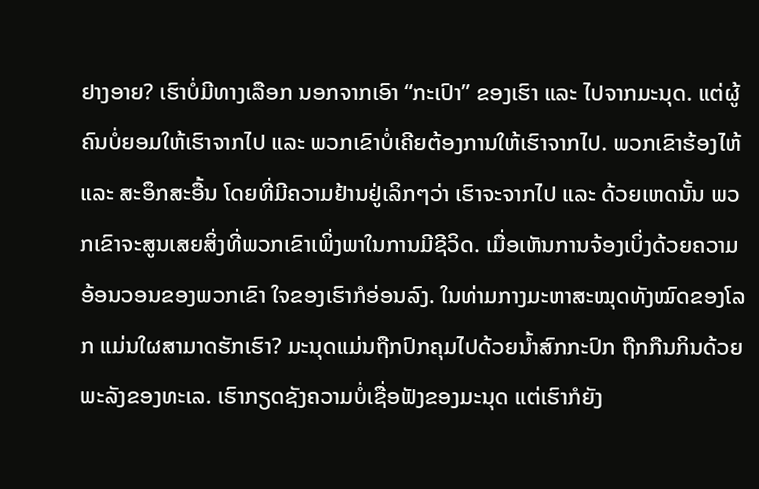ຢາງອາຍ? ເຮົາບໍ່ມີທາງເລືອກ ນອກຈາກເອົາ “ກະເປົາ” ຂອງເຮົາ ແລະ ໄປຈາກມະນຸດ. ແຕ່ຜູ້ຄົນບໍ່ຍອມໃຫ້ເຮົາຈາກໄປ ແລະ ພວກເຂົາບໍ່ເຄີຍຕ້ອງການໃຫ້ເຮົາຈາກໄປ. ພວກເຂົາຮ້ອງໄຫ້ ແລະ ສະອຶກສະອື້ນ ໂດຍທີ່ມີຄວາມຢ້ານຢູ່ເລິກໆວ່າ ເຮົາຈະຈາກໄປ ແລະ ດ້ວຍເຫດນັ້ນ ພວກເຂົາຈະສູນເສຍສິ່ງທີ່ພວກເຂົາເພິ່ງພາໃນການມີຊີວິດ. ເມື່ອເຫັນການຈ້ອງເບິ່ງດ້ວຍຄວາມອ້ອນວອນຂອງພວກເຂົາ ໃຈຂອງເຮົາກໍອ່ອນລົງ. ໃນທ່າມກາງມະຫາສະໝຸດທັງໝົດຂອງໂລກ ແມ່ນໃຜສາມາດຮັກເຮົາ? ມະນຸດແມ່ນຖືກປົກຄຸມໄປດ້ວຍນໍ້າສົກກະປົກ ຖືກກືນກິນດ້ວຍພະລັງຂອງທະເລ. ເຮົາກຽດຊັງຄວາມບໍ່ເຊື່ອຟັງຂອງມະນຸດ ແຕ່ເຮົາກໍຍັງ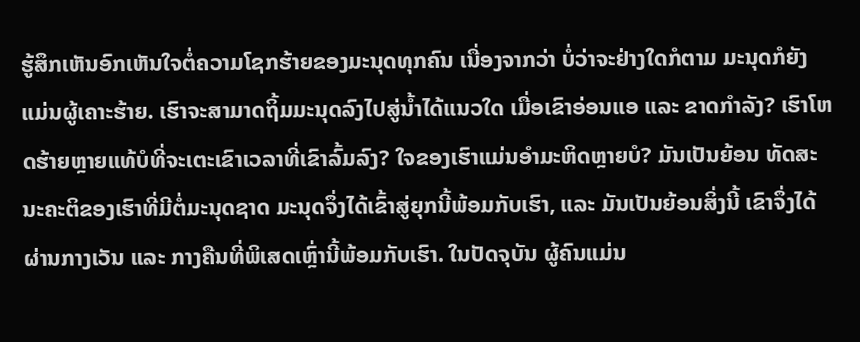ຮູ້ສຶກເຫັນອົກເຫັນໃຈຕໍ່ຄວາມໂຊກຮ້າຍຂອງມະນຸດທຸກຄົນ ເນື່ອງຈາກວ່າ ບໍ່ວ່າຈະຢ່າງໃດກໍຕາມ ມະນຸດກໍຍັງແມ່ນຜູ້ເຄາະຮ້າຍ. ເຮົາຈະສາມາດຖິ້ມມະນຸດລົງໄປສູ່ນໍ້າໄດ້ແນວໃດ ເມື່ອເຂົາອ່ອນແອ ແລະ ຂາດກໍາລັງ? ເຮົາໂຫດຮ້າຍຫຼາຍແທ້ບໍທີ່ຈະເຕະເຂົາເວລາທີ່ເຂົາລົ້ມລົງ? ໃຈຂອງເຮົາແມ່ນອໍາມະຫິດຫຼາຍບໍ? ມັນເປັນຍ້ອນ ທັດສະນະຄະຕິຂອງເຮົາທີ່ມີຕໍ່ມະນຸດຊາດ ມະນຸດຈຶ່ງໄດ້ເຂົ້າສູ່ຍຸກນີ້ພ້ອມກັບເຮົາ, ແລະ ມັນເປັນຍ້ອນສິ່ງນີ້ ເຂົາຈຶ່ງໄດ້ຜ່ານກາງເວັນ ແລະ ກາງຄືນທີ່ພິເສດເຫຼົ່ານີ້ພ້ອມກັບເຮົາ. ໃນປັດຈຸບັນ ຜູ້ຄົນແມ່ນ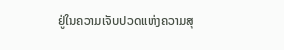ຢູ່ໃນຄວາມເຈັບປວດແຫ່ງຄວາມສຸ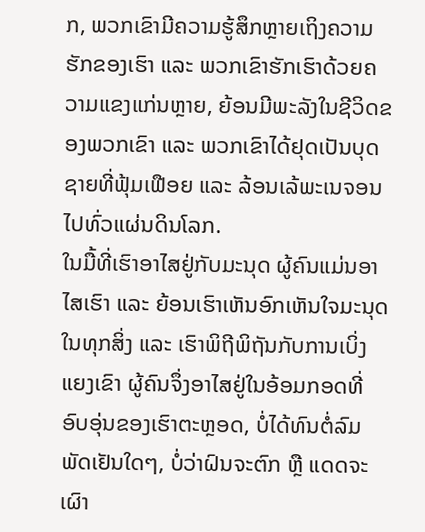ກ, ພວກເຂົາມີຄວາມຮູ້ສຶກຫຼາຍເຖິງຄວາມຮັກຂອງເຮົາ ແລະ ພວກເຂົາຮັກເຮົາດ້ວຍຄວາມແຂງແກ່ນຫຼາຍ, ຍ້ອນມີພະລັງໃນຊີວິດຂອງພວກເຂົາ ແລະ ພວກເຂົາໄດ້ຢຸດເປັນບຸດຊາຍທີ່ຟຸ້ມເຟືອຍ ແລະ ລ້ອນເລ້ພະເນຈອນໄປທົ່ວແຜ່ນດິນໂລກ.
ໃນມື້ທີ່ເຮົາອາໄສຢູ່ກັບມະນຸດ ຜູ້ຄົນແມ່ນອາໄສເຮົາ ແລະ ຍ້ອນເຮົາເຫັນອົກເຫັນໃຈມະນຸດໃນທຸກສິ່ງ ແລະ ເຮົາພິຖີພິຖັນກັບການເບິ່ງແຍງເຂົາ ຜູ້ຄົນຈຶ່ງອາໄສຢູ່ໃນອ້ອມກອດທີ່ອົບອຸ່ນຂອງເຮົາຕະຫຼອດ, ບໍ່ໄດ້ທົນຕໍ່ລົມພັດເຢັນໃດໆ, ບໍ່ວ່າຝົນຈະຕົກ ຫຼື ແດດຈະເຜົາ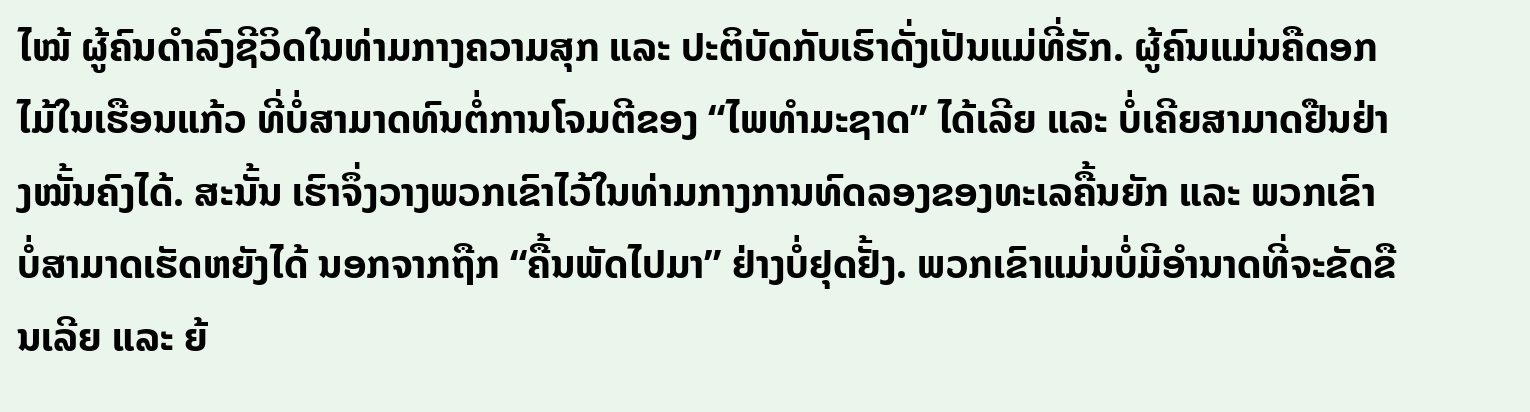ໄໝ້ ຜູ້ຄົນດໍາລົງຊີວິດໃນທ່າມກາງຄວາມສຸກ ແລະ ປະຕິບັດກັບເຮົາດັ່ງເປັນແມ່ທີ່ຮັກ. ຜູ້ຄົນແມ່ນຄືດອກໄມ້ໃນເຮືອນແກ້ວ ທີ່ບໍ່ສາມາດທົນຕໍ່ການໂຈມຕີຂອງ “ໄພທໍາມະຊາດ” ໄດ້ເລີຍ ແລະ ບໍ່ເຄີຍສາມາດຢືນຢ່າງໝັ້ນຄົງໄດ້. ສະນັ້ນ ເຮົາຈຶ່ງວາງພວກເຂົາໄວ້ໃນທ່າມກາງການທົດລອງຂອງທະເລຄື້ນຍັກ ແລະ ພວກເຂົາບໍ່ສາມາດເຮັດຫຍັງໄດ້ ນອກຈາກຖືກ “ຄື້ນພັດໄປມາ” ຢ່າງບໍ່ຢຸດຢັ້ງ. ພວກເຂົາແມ່ນບໍ່ມີອໍານາດທີ່ຈະຂັດຂືນເລີຍ ແລະ ຍ້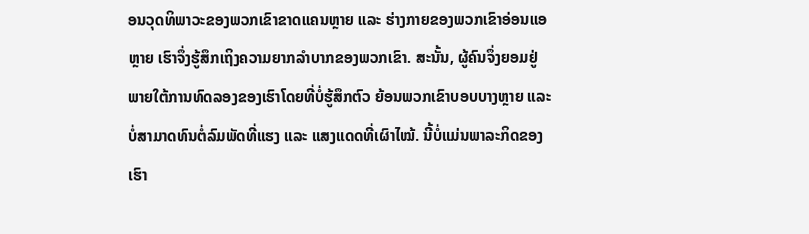ອນວຸດທິພາວະຂອງພວກເຂົາຂາດແຄນຫຼາຍ ແລະ ຮ່າງກາຍຂອງພວກເຂົາອ່ອນແອຫຼາຍ ເຮົາຈຶ່ງຮູ້ສຶກເຖິງຄວາມຍາກລໍາບາກຂອງພວກເຂົາ. ສະນັ້ນ, ຜູ້ຄົນຈຶ່ງຍອມຢູ່ພາຍໃຕ້ການທົດລອງຂອງເຮົາໂດຍທີ່ບໍ່ຮູ້ສຶກຕົວ ຍ້ອນພວກເຂົາບອບບາງຫຼາຍ ແລະ ບໍ່ສາມາດທົນຕໍ່ລົມພັດທີ່ແຮງ ແລະ ແສງແດດທີ່ເຜົາໄໝ້. ນີ້ບໍ່ແມ່ນພາລະກິດຂອງເຮົາ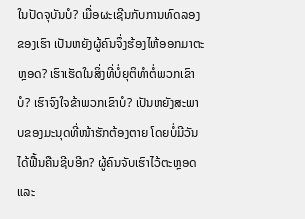ໃນປັດຈຸບັນບໍ? ເມື່ອຜະເຊີນກັບການທົດລອງຂອງເຮົາ ເປັນຫຍັງຜູ້ຄົນຈຶ່ງຮ້ອງໄຫ້ອອກມາຕະຫຼອດ? ເຮົາເຮັດໃນສິ່ງທີ່ບໍ່ຍຸຕິທໍາຕໍ່ພວກເຂົາບໍ? ເຮົາຈົງໃຈຂ້າພວກເຂົາບໍ? ເປັນຫຍັງສະພາບຂອງມະນຸດທີ່ໜ້າຮັກຕ້ອງຕາຍ ໂດຍບໍ່ມີວັນໄດ້ຟື້ນຄືນຊີບອີກ? ຜູ້ຄົນຈັບເຮົາໄວ້ຕະຫຼອດ ແລະ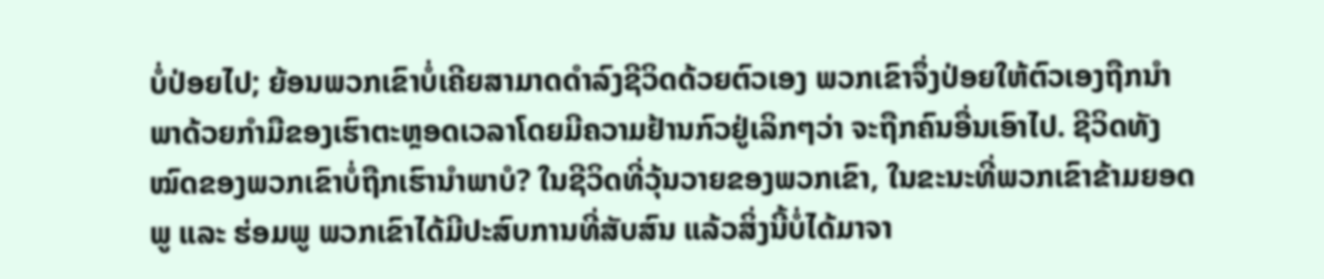ບໍ່ປ່ອຍໄປ; ຍ້ອນພວກເຂົາບໍ່ເຄີຍສາມາດດໍາລົງຊີວິດດ້ວຍຕົວເອງ ພວກເຂົາຈຶ່ງປ່ອຍໃຫ້ຕົວເອງຖືກນໍາພາດ້ວຍກໍາມືຂອງເຮົາຕະຫຼອດເວລາໂດຍມີຄວາມຢ້ານກົວຢູ່ເລິກໆວ່າ ຈະຖືກຄົນອື່ນເອົາໄປ. ຊີວິດທັງໝົດຂອງພວກເຂົາບໍ່ຖືກເຮົານໍາພາບໍ? ໃນຊີວິດທີ່ວຸ້ນວາຍຂອງພວກເຂົາ, ໃນຂະນະທີ່ພວກເຂົາຂ້າມຍອດພູ ແລະ ຮ່ອມພູ ພວກເຂົາໄດ້ມີປະສົບການທີ່ສັບສົນ ແລ້ວສິ່ງນີ້ບໍ່ໄດ້ມາຈາ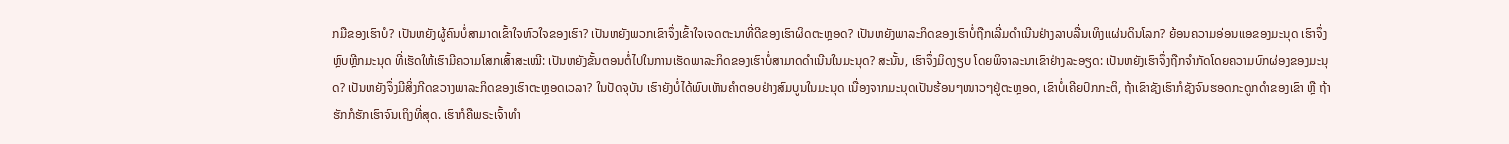ກມືຂອງເຮົາບໍ? ເປັນຫຍັງຜູ້ຄົນບໍ່ສາມາດເຂົ້າໃຈຫົວໃຈຂອງເຮົາ? ເປັນຫຍັງພວກເຂົາຈຶ່ງເຂົ້າໃຈເຈດຕະນາທີ່ດີຂອງເຮົາຜິດຕະຫຼອດ? ເປັນຫຍັງພາລະກິດຂອງເຮົາບໍ່ຖືກເລີ່ມດໍາເນີນຢ່າງລາບລື່ນເທິງແຜ່ນດິນໂລກ? ຍ້ອນຄວາມອ່ອນແອຂອງມະນຸດ ເຮົາຈຶ່ງຫຼົບຫຼີກມະນຸດ ທີ່ເຮັດໃຫ້ເຮົາມີຄວາມໂສກເສົ້າສະເໝີ: ເປັນຫຍັງຂັ້ນຕອນຕໍ່ໄປໃນການເຮັດພາລະກິດຂອງເຮົາບໍ່ສາມາດດໍາເນີນໃນມະນຸດ? ສະນັ້ນ, ເຮົາຈຶ່ງມິດງຽບ ໂດຍພິຈາລະນາເຂົາຢ່າງລະອຽດ: ເປັນຫຍັງເຮົາຈຶ່ງຖືກຈໍາກັດໂດຍຄວາມບົກຜ່ອງຂອງມະນຸດ? ເປັນຫຍັງຈຶ່ງມີສິ່ງກີດຂວາງພາລະກິດຂອງເຮົາຕະຫຼອດເວລາ? ໃນປັດຈຸບັນ ເຮົາຍັງບໍ່ໄດ້ພົບເຫັນຄໍາຕອບຢ່າງສົມບູນໃນມະນຸດ ເນື່ອງຈາກມະນຸດເປັນຮ້ອນໆໜາວໆຢູ່ຕະຫຼອດ, ເຂົາບໍ່ເຄີຍປົກກະຕິ, ຖ້າເຂົາຊັງເຮົາກໍຊັງຈົນຮອດກະດູກດໍາຂອງເຂົາ ຫຼື ຖ້າຮັກກໍຮັກເຮົາຈົນເຖິງທີ່ສຸດ. ເຮົາກໍຄືພຣະເຈົ້າທໍາ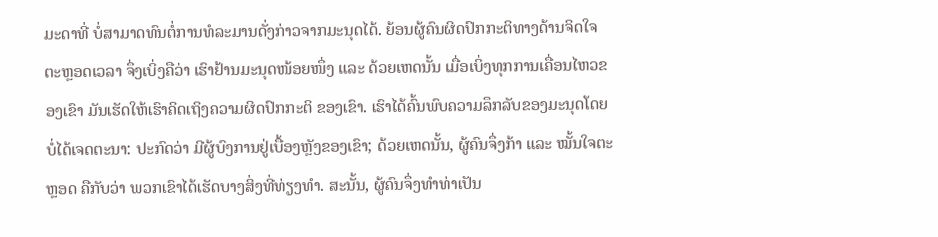ມະດາທີ່ ບໍ່ສາມາດທົນຕໍ່ການທໍລະມານດັ່ງກ່າວຈາກມະນຸດໄດ້. ຍ້ອນຜູ້ຄົນຜິດປົກກະຕິທາງດ້ານຈິດໃຈຕະຫຼອດເວລາ ຈຶ່ງເບິ່ງຄືວ່າ ເຮົາຢ້ານມະນຸດໜ້ອຍໜຶ່ງ ແລະ ດ້ວຍເຫດນັ້ນ ເມື່ອເບິ່ງທຸກການເຄື່ອນໄຫວຂອງເຂົາ ມັນເຮັດໃຫ້ເຮົາຄິດເຖິງຄວາມຜິດປົກກະຕິ ຂອງເຂົາ. ເຮົາໄດ້ຄົ້ນພົບຄວາມລຶກລັບຂອງມະນຸດໂດຍບໍ່ໄດ້ເຈດຕະນາ: ປະກົດວ່າ ມີຜູ້ບົງການຢູ່ເບື້ອງຫຼັງຂອງເຂົາ; ດ້ວຍເຫດນັ້ນ, ຜູ້ຄົນຈຶ່ງກ້າ ແລະ ໝັ້ນໃຈຕະຫຼອດ ຄືກັບວ່າ ພວກເຂົາໄດ້ເຮັດບາງສິ່ງທີ່ທ່ຽງທໍາ. ສະນັ້ນ, ຜູ້ຄົນຈຶ່ງທໍາທ່າເປັນ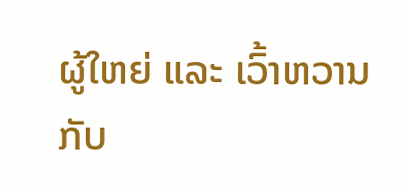ຜູ້ໃຫຍ່ ແລະ ເວົ້າຫວານກັບ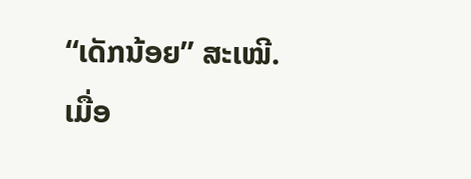“ເດັກນ້ອຍ” ສະເໝີ. ເມື່ອ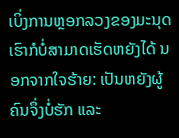ເບິ່ງການຫຼອກລວງຂອງມະນຸດ ເຮົາກໍບໍ່ສາມາດເຮັດຫຍັງໄດ້ ນອກຈາກໃຈຮ້າຍ: ເປັນຫຍັງຜູ້ຄົນຈຶ່ງບໍ່ຮັກ ແລະ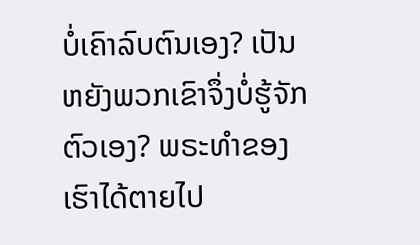ບໍ່ເຄົາລົບຕົນເອງ? ເປັນຫຍັງພວກເຂົາຈຶ່ງບໍ່ຮູ້ຈັກຕົວເອງ? ພຣະທໍາຂອງເຮົາໄດ້ຕາຍໄປ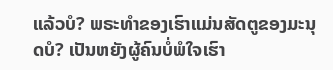ແລ້ວບໍ? ພຣະທໍາຂອງເຮົາແມ່ນສັດຕູຂອງມະນຸດບໍ? ເປັນຫຍັງຜູ້ຄົນບໍ່ພໍໃຈເຮົາ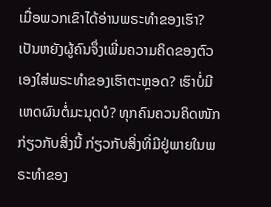ເມື່ອພວກເຂົາໄດ້ອ່ານພຣະທໍາຂອງເຮົາ? ເປັນຫຍັງຜູ້ຄົນຈຶ່ງເພີ່ມຄວາມຄິດຂອງຕົວເອງໃສ່ພຣະທໍາຂອງເຮົາຕະຫຼອດ? ເຮົາບໍ່ມີເຫດຜົນຕໍ່ມະນຸດບໍ? ທຸກຄົນຄວນຄິດໜັກກ່ຽວກັບສິ່ງນີ້ ກ່ຽວກັບສິ່ງທີ່ມີຢູ່ພາຍໃນພຣະທໍາຂອງ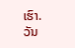ເຮົາ.
ວັນ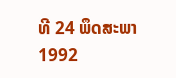ທີ 24 ພຶດສະພາ 1992